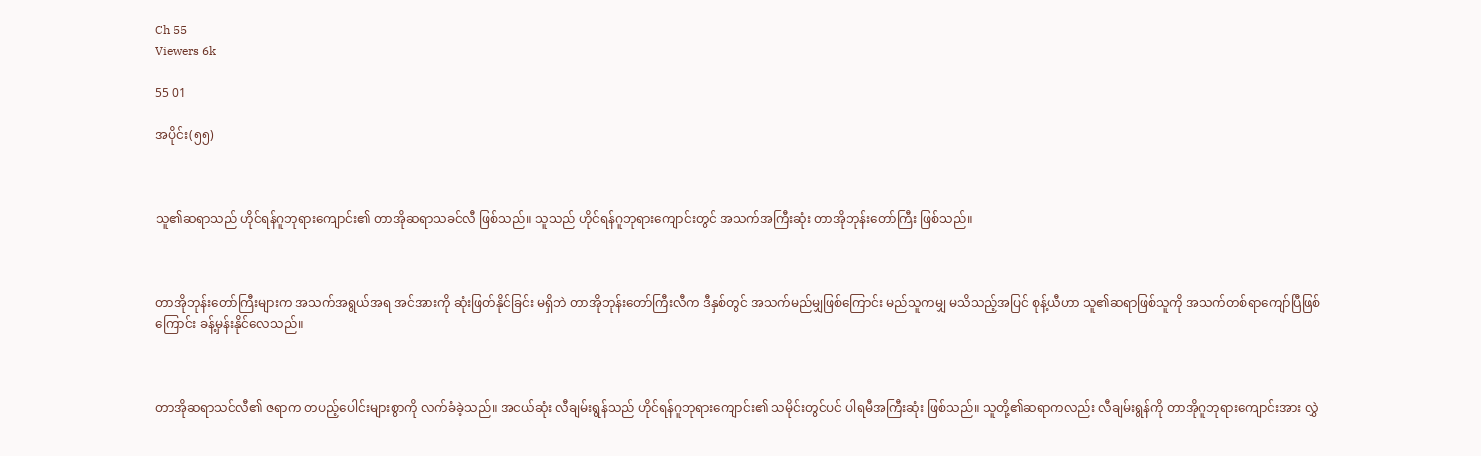Ch 55
Viewers 6k

55 01

အပိုင်း(၅၅)



သူ၏ဆရာသည် ဟိုင်ရန်ဂူဘုရားကျောင်း၏ တာအိုဆရာသခင်လီ ဖြစ်သည်။ သူသည် ဟိုင်ရန်ဂူဘုရားကျောင်းတွင် အသက်အကြီးဆုံး တာအိုဘုန်းတော်ကြီး ဖြစ်သည်။



တာအိုဘုန်းတော်ကြီးများက အသက်အရွယ်အရ အင်အားကို ဆုံးဖြတ်နိုင်ခြင်း မရှိဘဲ တာအိုဘုန်းတော်ကြီးလီက ဒီနှစ်တွင် အသက်မည်မျှဖြစ်ကြောင်း မည်သူကမျှ မသိသည့်အပြင် စုန့်ယီဟာ သူ၏ဆရာဖြစ်သူကို အသက်တစ်ရာကျော်ပြီဖြစ်ကြောင်း ခန့်မှန်းနိုင်လေသည်။



တာအိုဆရာသင်လီ၏ ဇရာက တပည့်ပေါင်းများစွာကို လက်ခံခဲ့သည်။ အငယ်ဆုံး လီချမ်းရွန်သည် ဟိုင်ရန်ဂူဘုရားကျောင်း၏ သမိုင်းတွင်ပင် ပါရမီအကြီးဆုံး ဖြစ်သည်။ သူတို့၏ဆရာကလည်း လီချမ်းရွန်ကို တာအိုဂူဘုရားကျောင်းအား လွှဲ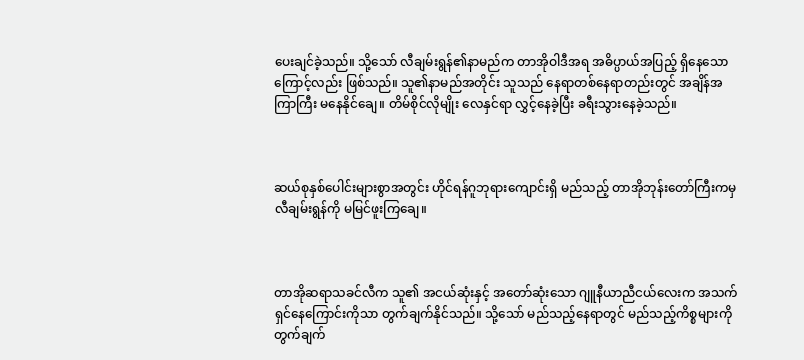ပေးချင်ခဲ့သည်။ သို့သော် လီချမ်းရွန်၏နာမည်က တာအိုဝါဒီအရ အဓိပ္ပာယ်အပြည့် ရှိနေသောကြောင့်လည်း ဖြစ်သည်။ သူ၏နာမည်အတိုင်း သူသည် နေရာတစ်နေရာတည်းတွင် အချိန်အကြာကြီး မနေနိုင်ချေ။ တိမ်စိုင်လိုမျိုး လေနှင်ရာ လွှင့်နေခဲ့ပြီး ခရီးသွားနေခဲ့သည်။



ဆယ်စုနှစ်ပေါင်းများစွာအတွင်း ဟိုင်ရန်ဂူဘုရားကျောင်းရှိ မည်သည့် တာအိုဘုန်းတော်ကြီးကမှ လီချမ်းရွန်ကို မမြင်ဖူးကြချေ။



တာအိုဆရာသခင်လီက သူ၏ အငယ်ဆုံးနှင့် အတော်ဆုံးသော ဂျူနီယာညီငယ်လေးက အသက်ရှင်နေကြောင်းကိုသာ တွက်ချက်နိုင်သည်။ သို့သော် မည်သည့်နေရာတွင် မည်သည့်ကိစ္စများကို တွက်ချက်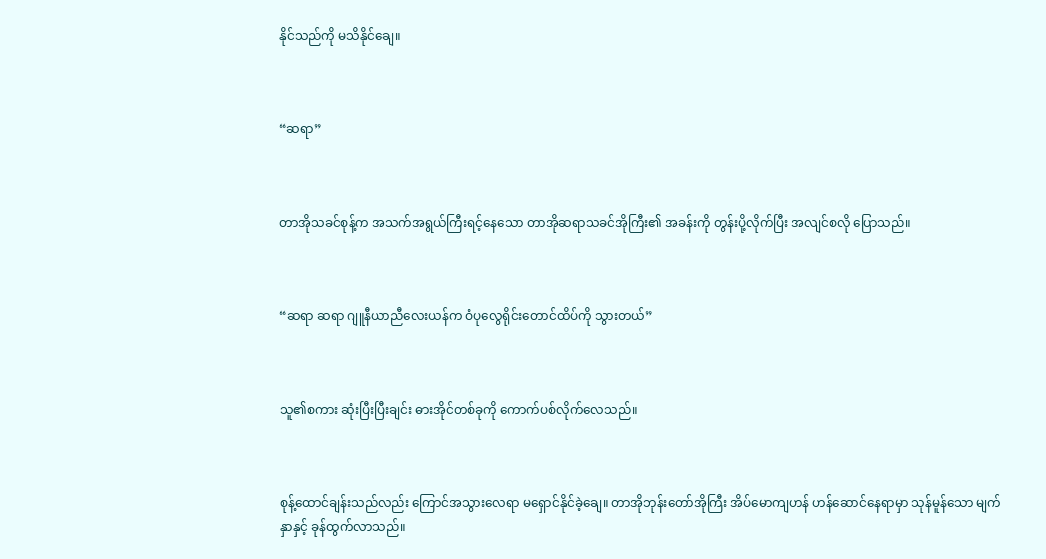နိုင်သည်ကို မသိနိုင်ချေ။



“ဆရာ”



တာအိုသခင်စုန့်က အသက်အရွယ်ကြီးရင့်နေသော တာအိုဆရာသခင်အိုကြီး၏ အခန်းကို တွန်းပို့လိုက်ပြီး အလျင်စလို ပြောသည်။



“ဆရာ ဆရာ ဂျူနီယာညီလေးယန်က ဝံပုလွေရိုင်းတောင်ထိပ်ကို သွားတယ်”



သူ၏စကား ဆုံးပြီးပြီးချင်း ဓားအိုင်တစ်ခုကို ကောက်ပစ်လိုက်လေသည်။



စုန့်ထောင်ချန်းသည်လည်း ကြောင်အသွားလေရာ မရှောင်နိုင်ခဲ့ချေ။ တာအိုဘုန်းတော်အိုကြီး အိပ်မောကျဟန် ဟန်ဆောင်နေရာမှာ သုန်မူန်သော မျက်နှာနှင့် ခုန်ထွက်လာသည်။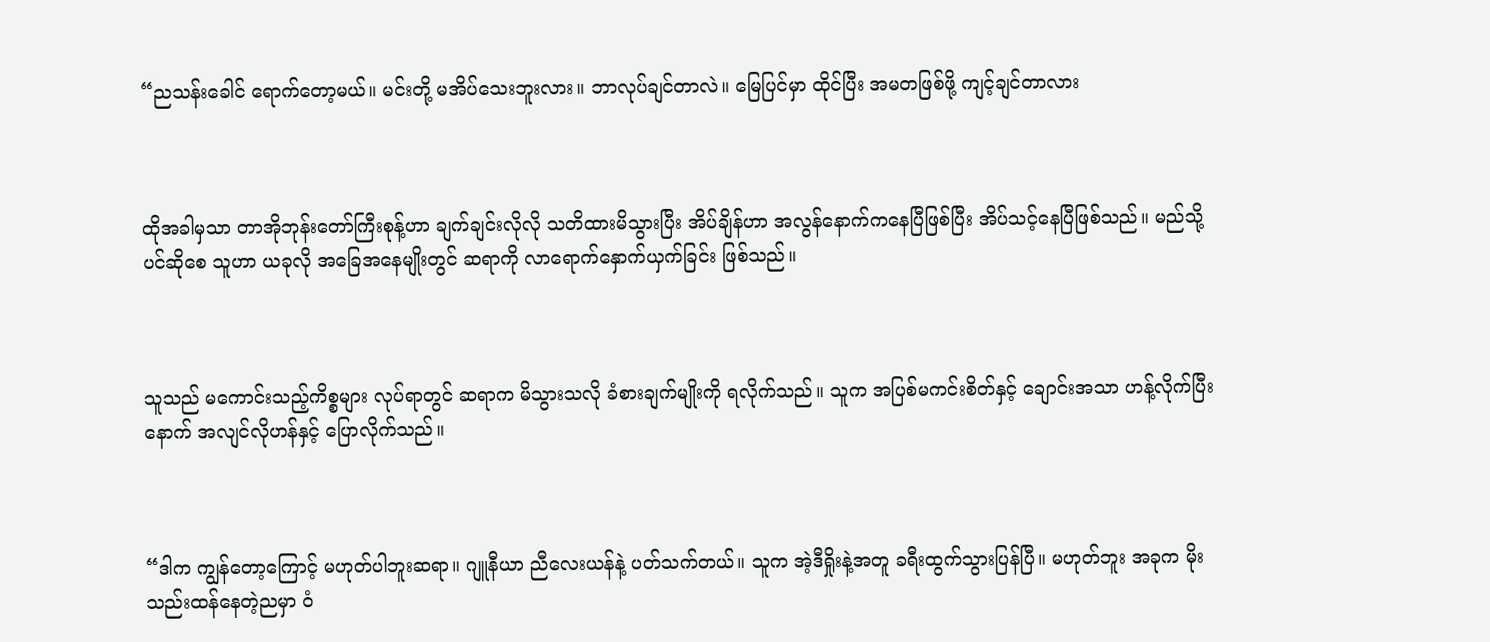“ညသန်းခေါင် ရောက်တော့မယ်။ မင်းတို့ မအိပ်သေးဘူးလား။ ဘာလုပ်ချင်တာလဲ။ မြေပြင်မှာ ထိုင်ပြီး အမတဖြစ်ဖို့ ကျင့်ချင်တာလား



ထိုအခါမှသာ တာအိုဘုန်းတော်ကြီးစုန့်ဟာ ချက်ချင်းလိုလို သတိထားမိသွားပြီး အိပ်ချိန်ဟာ အလွန်နောက်ကနေပြီဖြစ်ပြီး အိပ်သင့်နေပြီဖြစ်သည်။ မည်သို့ပင်ဆိုစေ သူဟာ ယခုလို အခြေအနေမျိုးတွင် ဆရာကို လာရောက်နှောက်ယှက်ခြင်း ဖြစ်သည်။



သူသည် မကောင်းသည့်ကိစ္စများ လုပ်ရာတွင် ဆရာက မိသွားသလို ခံစားချက်မျိုးကို ရလိုက်သည်။ သူက အပြစ်မကင်းစိတ်နှင့် ချောင်းအသာ ဟန့်လိုက်ပြီးနောက် အလျင်လိုဟန်နှင့် ပြောလိုက်သည်။



“ဒါက ကျွန်တော့ကြောင့် မဟုတ်ပါဘူးဆရာ။ ဂျူနီယာ ညီလေးယန်နဲ့ ပတ်သက်တယ်။ သူက အဲ့ဒီရှိုးနဲ့အတူ ခရီးထွက်သွားပြန်ပြီ။ မဟုတ်ဘူး အခုက မိုးသည်းထန်နေတဲ့ညမှာ ဝံ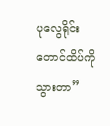ပုလွေရိုင်း တောင်ထိပ်ကို သွားတာ”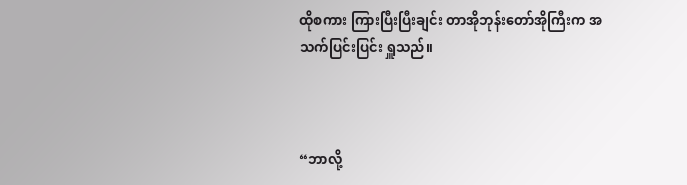ထိုစကား ကြားပြီးပြီးချင်း တာအိုဘုန်းတော်အိုကြီးက အသက်ပြင်းပြင်း ရှူသည်။



“ဘာလို့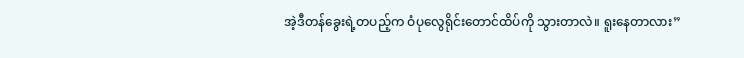အဲ့ဒီတန်ခွေးရဲ့တပည့်က ဝံပုလွေရိုင်းတောင်ထိပ်ကို သွားတာလဲ။ ရူးနေတာလား”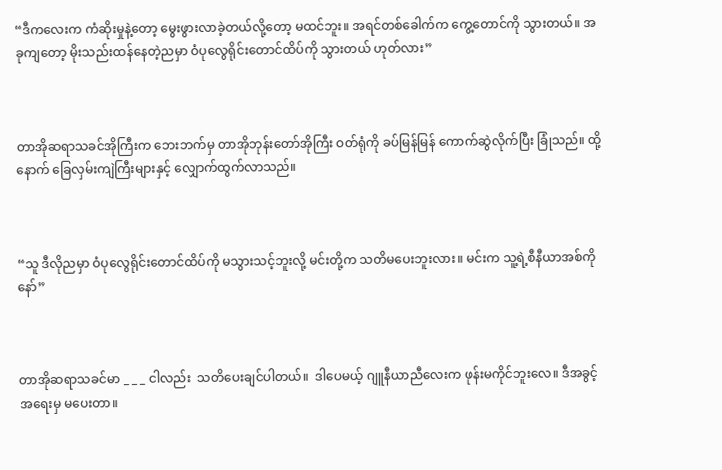“ဒီကလေးက ကံဆိုးမှုနဲ့တော့ မွေးဖွားလာခဲ့တယ်လို့တော့ မထင်ဘူး။ အရင်တစ်ခေါက်က ကွေ့‌တောင်ကို သွားတယ်။ အခုကျတော့ မိုးသည်းထန်နေတဲ့ညမှာ ဝံပုလွေရိုင်းတောင်ထိပ်ကို သွားတယ် ဟုတ်လား”



တာအိုဆရာသခင်အိုကြီးက ဘေးဘက်မှ တာအိုဘုန်းတော်အိုကြီး ဝတ်ရုံကို ခပ်မြန်မြန် ကောက်ဆွဲလိုက်ပြီး ခြုံသည်။ ထို့နောက် ခြေလှမ်းကျဲကြီးများနှင့်‌ လျှောက်ထွက်လာသည်။



“သူ ဒီလိုညမှာ ဝံပုလွေရိုင်းတောင်ထိပ်ကို မသွားသင့်ဘူးလို့ မင်းတို့က သတိမပေးဘူးလား။ မင်းက သူ့ရဲ့စီနီယာအစ်ကိုနော်”



တာအိုဆရာသခင်မာ _ _ _ ငါလည်း  သတိပေးချင်ပါတယ်။  ဒါပေမယ့် ဂျူနီယာညီလေးက ဖုန်းမကိုင်ဘူးလေ။ ဒီအခွင့်အရေးမှ မပေးတာ။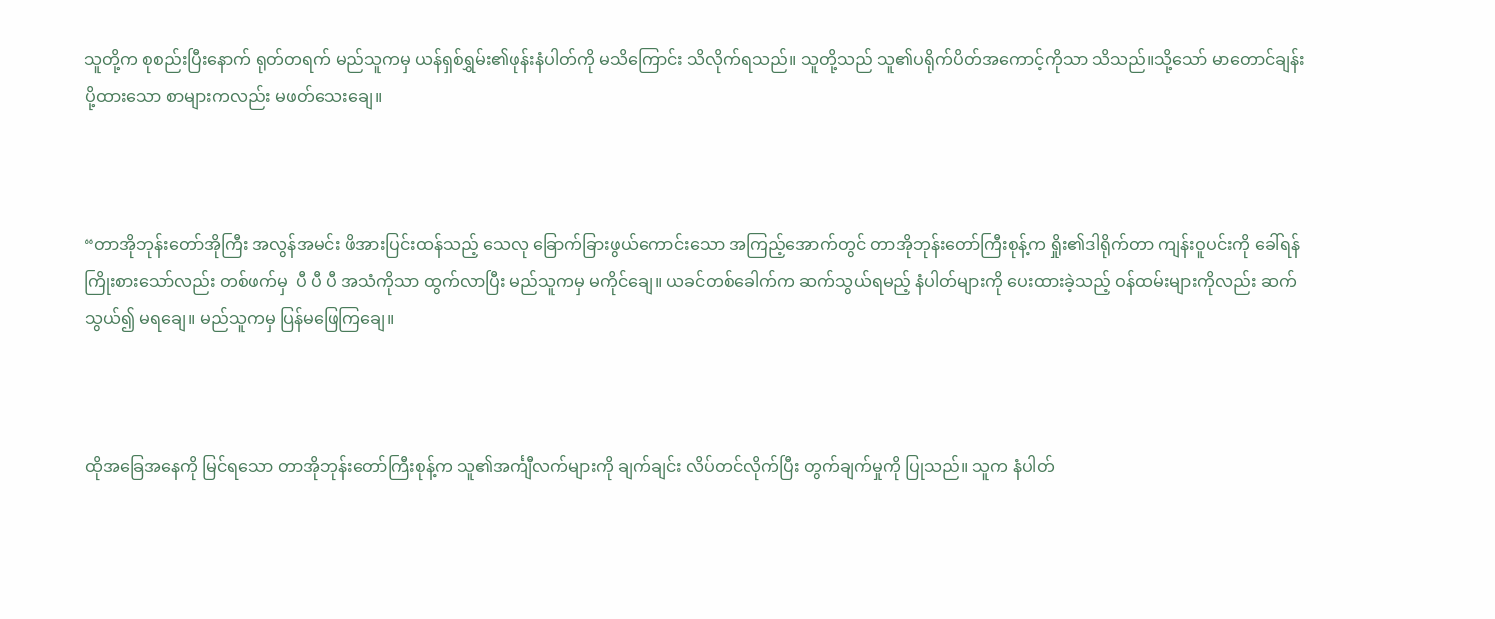သူတို့က စုစည်းပြီးနောက် ရုတ်တရက် မည်သူကမှ ယန်ရှစ်ရွှမ်း၏ဖုန်းနံပါတ်ကို မသိကြောင်း သိလိုက်ရသည်။ သူတို့သည် သူ၏ပရိုက်ပိတ်အကောင့်ကိုသာ သိသည်။သို့သော် မာတောင်ချန်းပို့ထားသော စာများကလည်း မဖတ်သေးချေ။



“တာအိုဘုန်းတော်အိုကြီး အလွန်အမင်း ဖိအားပြင်းထန်သည့် သေလု ခြောက်ခြားဖွယ်ကောင်းသော အကြည့်အောက်တွင် တာအိုဘုန်းတော်ကြီးစုန့်က ရှိုး၏ဒါရိုက်တာ ကျန်းဝူပင်းကို ခေါ်ရန်ကြိုးစားသော်လည်း တစ်ဖက်မှ  ပီ ပီ ပီ အသံကိုသာ ထွက်လာပြီး မည်သူကမှ မကိုင်ချေ။ ယခင်တစ်ခေါက်က ဆက်သွယ်ရမည့် နံပါတ်များကို ပေးထားခဲ့သည့် ဝန်ထမ်းများကိုလည်း ဆက်သွယ်၍ မရချေ။ မည်သူကမှ ပြန်မဖြေကြချေ။



ထိုအခြေအနေကို မြင်ရသော တာအိုဘုန်းတော်ကြီးစုန့်က သူ၏အင်္ကျီလက်များကို ချက်ချင်း လိပ်တင်လိုက်ပြီး တွက်ချက်မှုကို ပြုသည်။ သူက နံပါတ်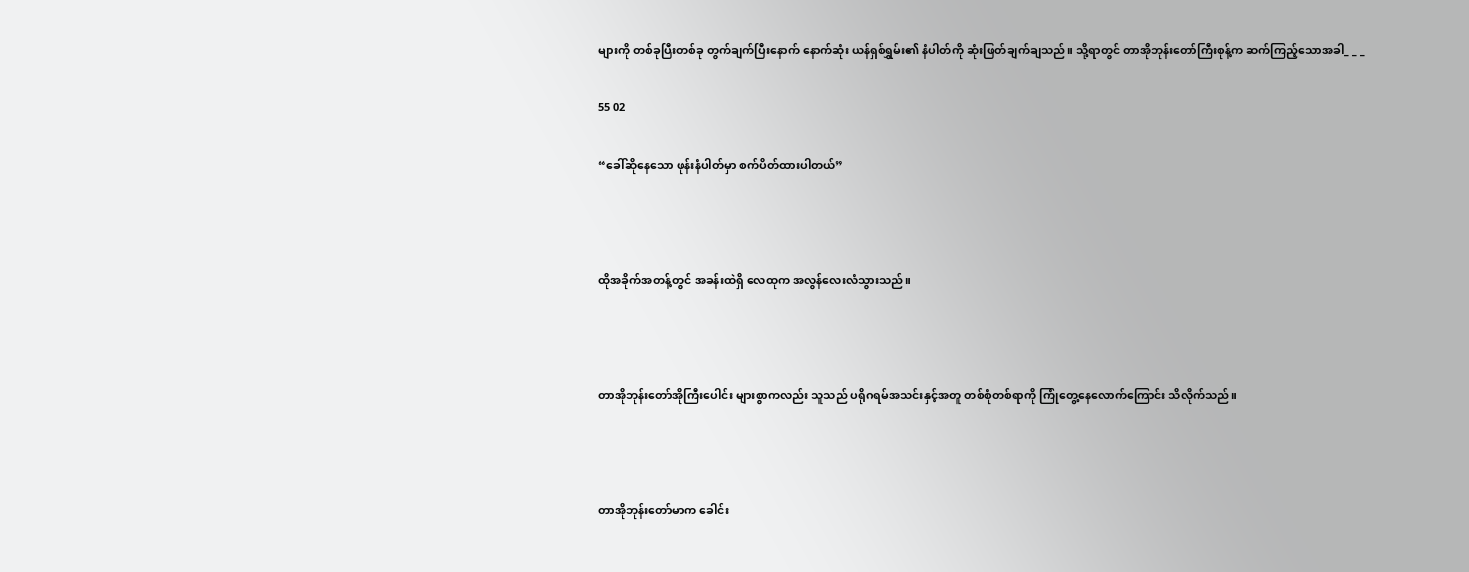များကို တစ်ခုပြီးတစ်ခု တွက်ချက်ပြီးနောက် နောက်ဆုံး ယန်ရှစ်ရွှမ်း၏ နံပါတ်ကို ဆုံးဖြတ်ချက်ချသည်။ သို့ရာတွင် တာအိုဘုန်းတော်ကြီးစုန့်က ဆက်ကြည့်သောအခါ_ _ _

55 02

“ခေါ်ဆိုနေသော ဖုန်းနံပါတ်မှာ စက်ပိတ်ထားပါတယ်”



ထိုအခိုက်အတန့်တွင် အခန်းထဲရှိ လေထုက အလွန်လေးလံသွားသည်။



တာအိုဘုန်းတော်အိုကြီးပေါင်း များစွာကလည်း သူသည် ပရိုဂရမ်အသင်းနှင့်အတူ တစ်စုံတစ်ရာကို ကြုံတွေ့နေလောက်ကြောင်း သိလိုက်သည်။



တာအိုဘုန်းတော်မာက ခေါင်း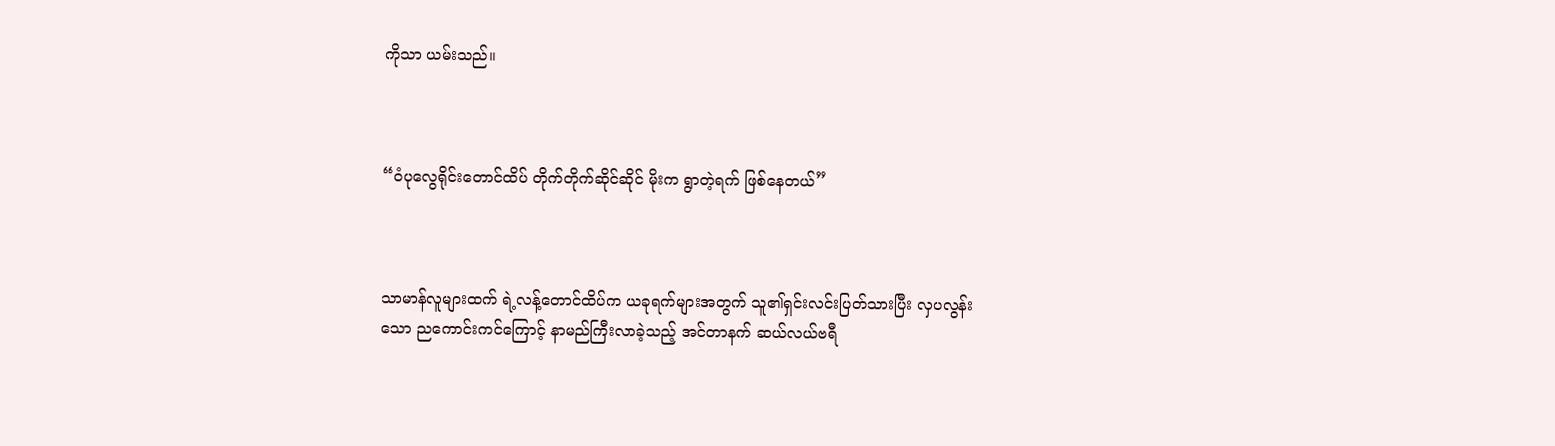ကိုသာ ယမ်းသည်။



“ဝံပုလွေရိုင်းတောင်ထိပ် တိုက်တိုက်ဆိုင်ဆိုင် မိုးက ရွာတဲ့ရက် ဖြစ်နေတယ်”



သာမာန်လူများထက် ရဲ့လန့်တောင်ထိပ်က ယခုရက်များအတွက် သူ၏ရှင်းလင်းပြတ်သားပြီး လှပလွန်းသော ညကောင်းကင်ကြောင့် နာမည်ကြီးလာခဲ့သည့် အင်တာနက် ဆယ်လယ်ဗရီ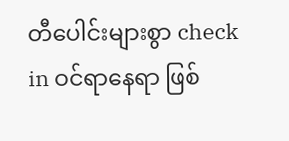တီပေါင်းများစွာ check in ဝင်ရာနေရာ ဖြစ်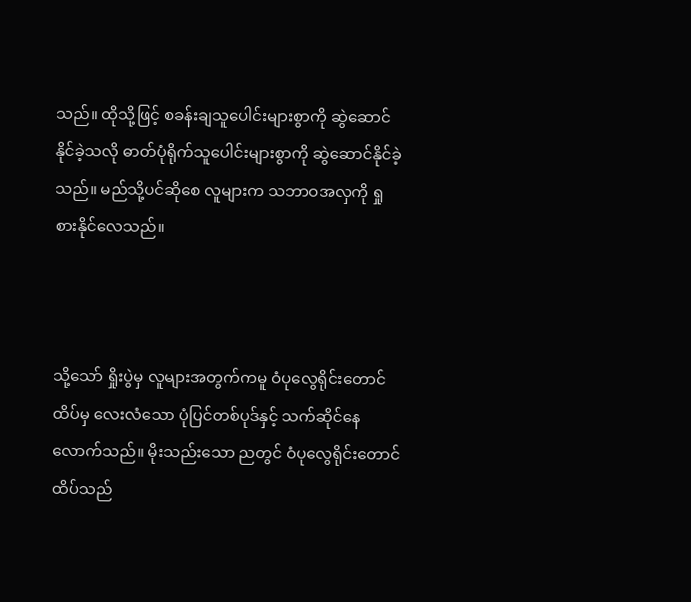သည်။ ထိုသို့ဖြင့် စခန်းချသူပေါင်းများစွာကို ဆွဲဆောင်နိုင်ခဲ့သလို ဓာတ်ပုံရိုက်သူပေါင်းများစွာကို ဆွဲဆောင်နိုင်ခဲ့သည်။ မည်သို့ပင်ဆိုစေ လူများက သဘာဝအလှကို ရှုစားနိုင်လေသည်။



သို့သော် ရှိုးပွဲမှ လူများအတွက်ကမူ ဝံပုလွေရိုင်းတောင်ထိပ်မှ လေးလံသော ပုံပြင်တစ်ပုဒ်နှင့် သက်ဆိုင်နေလောက်သည်။ မိုးသည်းသော ညတွင် ဝံပုလွေရိုင်းတောင်ထိပ်သည်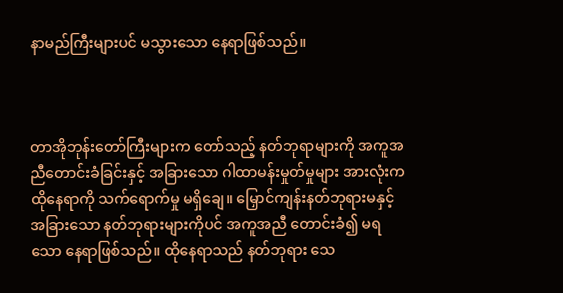နာမည်ကြီးများပင် မသွားသော နေရာဖြစ်သည်။



တာအိုဘုန်းတော်ကြီးများက တော်သည့် နတ်ဘုရာများကို အကူအညီတောင်းခံခြင်းနှင့် အခြားသော ဂါထာမန်းမှုတ်မှုများ အားလုံးက ထိုနေရာကို သက်ရောက်မှု မရှိချေ။ မြှောင်ကျန်းနတ်ဘုရားမနှင့် အခြားသော နတ်ဘုရားများကိုပင် အကူအညီ တောင်းခံ၍ မရသော နေရာဖြစ်သည်။ ထိုနေရာသည် နတ်ဘုရား သေ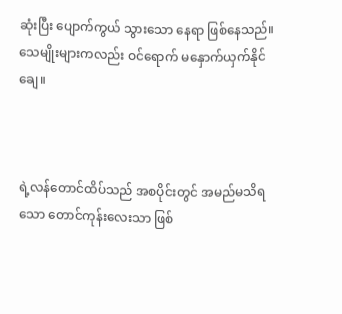ဆုံးပြီး ပျောက်ကွယ် သွားသော နေရာ ဖြစ်နေသည်။ သေမျိုးများကလည်း ဝင်ရောက် မနှောက်ယှက်နိုင်ချေ။



ရဲ့လန်တောင်ထိပ်သည် အစပိုင်းတွင် အမည်မသိရသော တောင်ကုန်းလေးသာ ဖြစ်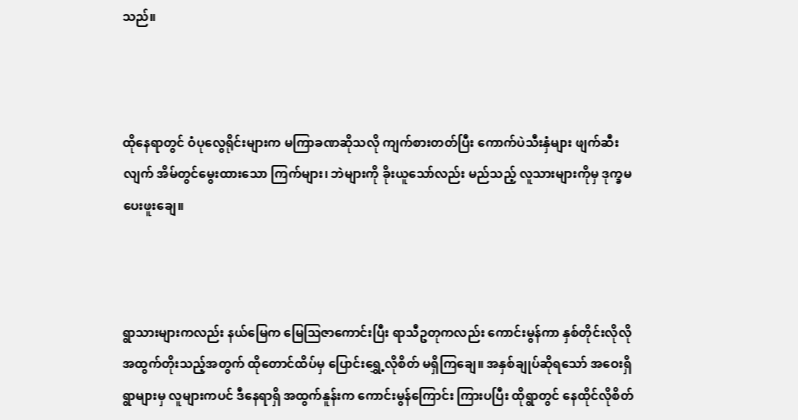သည်။



ထိုနေရာတွင် ဝံပုလွေရိုင်းများက မကြာခဏဆိုသလို ကျက်စားတတ်ပြီး ကောက်ပဲသီးနှံများ ဖျက်ဆီးလျက် အိမ်တွင်မွေးထားသော ကြက်များ၊ ဘဲများကို ခိုးယူသော်လည်း မည်သည့် လူသားများကိုမှ ဒုက္ခမပေးဖူးချေ။



ရွာသားများကလည်း နယ်မြေက မြေဩဇာကောင်းပြီး ရာသီဥတုကလည်း ကောင်းမွန်ကာ နှစ်တိုင်းလိုလို အထွက်တိုးသည့်အတွက် ထိုတောင်ထိပ်မှ ပြောင်းရွှေ့လိုစိတ် မရှိကြချေ။ အနှစ်ချုပ်ဆိုရသော် အဝေးရှိရွာများမှ လူများကပင် ဒီနေရာရှိ အထွက်နူန်းက ကောင်းမွန်ကြောင်း ကြားပပြီး ထိုရွာတွင် နေထိုင်လိုစိတ်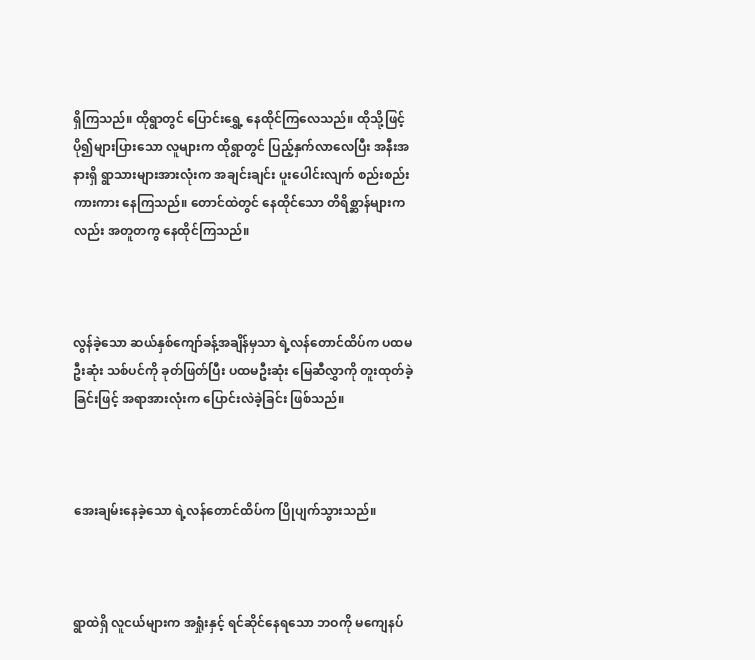ရှိကြသည်။ ထိုရွာတွင် ပြောင်းရွှေ့ နေထိုင်ကြလေသည်။ ထိုသို့ဖြင့် ပို၍များပြားသော လူများက ထိုရွာတွင် ပြည့်နှက်လာလေပြီး အနီးအနားရှိ ရွာသားများအားလုံးက အချင်းချင်း ပူးပေါင်းလျက် စည်းစည်းကားကား နေကြသည်။ တောင်ထဲတွင် နေထိုင်သော တိရိစ္ဆာန်များကလည်း အတူတကွ နေထိုင်ကြသည်။



လွန်ခဲ့သော ဆယ်နှစ်ကျော်ခန့်အချိန်မှသာ ရဲ့လန်တောင်ထိပ်က ပထမဦးဆုံး သစ်ပင်ကို ခုတ်ဖြတ်ပြီး ပထမဦးဆုံး မြေဆီလွှာကို တူးထုတ်ခဲ့ခြင်းဖြင့် အရာအားလုံးက ပြောင်းလဲခဲ့ခြင်း ဖြစ်သည်။



အေးချမ်းနေခဲ့သော ရဲ့လန်တောင်ထိပ်က ပြိုပျက်သွားသည်။



ရွာထဲရှိ လူငယ်များက အရှုံးနှင့် ရင်ဆိုင်နေရသော ဘဝကို မကျေနပ်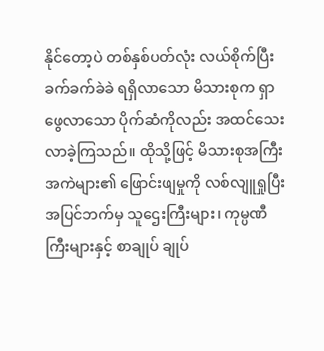နိုင်တော့ပဲ တစ်နှစ်ပတ်လုံး လယ်စိုက်ပြီး ခက်ခက်ခဲခဲ ရရှိလာသော မိသားစုက ရှာဖွေလာသော ပိုက်ဆံကိုလည်း အထင်သေး လာခဲ့ကြသည်။ ထိုသို့ဖြင့် မိသားစုအကြီးအကဲများ၏ ဖြောင်းဖျမှုကို လစ်လျူရှုပြီး အပြင်ဘက်မှ သူဌေးကြီးများ၊ ကုမ္ပဏီကြီးများနှင့် စာချုပ် ချုပ်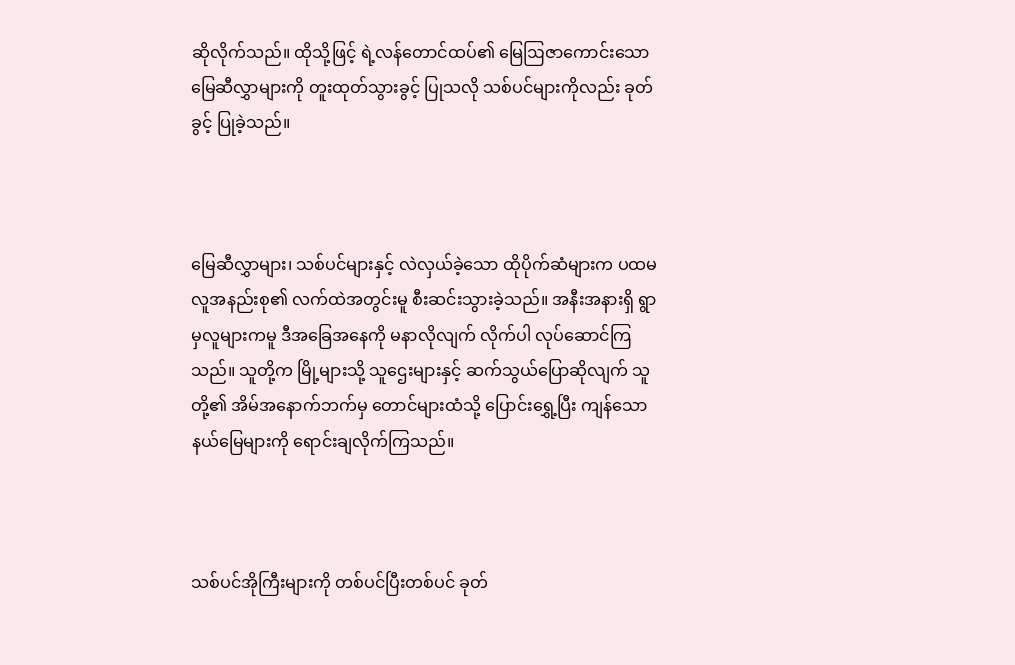ဆိုလိုက်သည်။ ထိုသို့ဖြင့် ရဲ့လန်တောင်ထပ်၏ မြေဩဇာကောင်းသော မြေဆီလွှာများကို တူးထုတ်သွားခွင့် ပြုသလို သစ်ပင်များကိုလည်း ခုတ်ခွင့် ပြုခဲ့သည်။



မြေဆီလွှာများ၊ သစ်ပင်များနှင့် လဲလှယ်ခဲ့သော ထိုပိုက်ဆံများက ပထမလူအနည်းစု၏ လက်ထဲအတွင်းမူ စီးဆင်းသွားခဲ့သည်။ အနီးအနားရှိ ရွာမှလူများကမူ ဒီအခြေအနေကို မနာလိုလျက် လိုက်ပါ လုပ်ဆောင်ကြသည်။ သူတို့က မြို့များသို့ သူဌေးများနှင့် ဆက်သွယ်ပြောဆိုလျက် သူတို့၏ အိမ်အနောက်ဘက်မှ တောင်များထံသို့ ပြောင်းရွှေ့ပြီး ကျန်သော နယ်မြေများကို ရောင်းချလိုက်ကြသည်။



သစ်ပင်အိုကြီးများကို တစ်ပင်ပြီးတစ်ပင် ခုတ်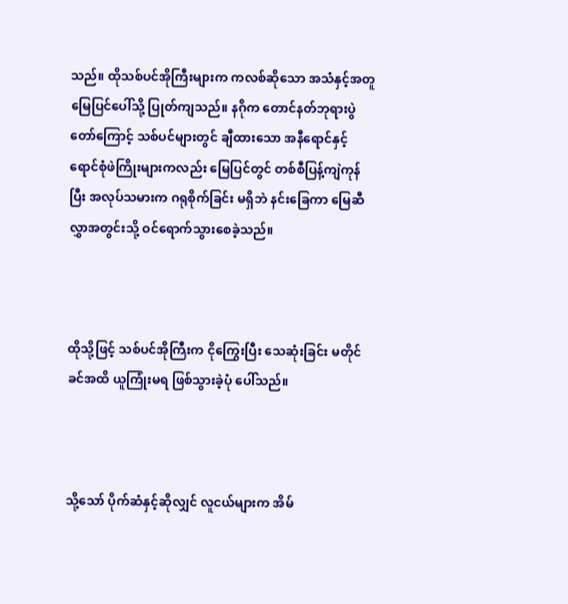သည်။ ထိုသစ်ပင်အိုကြီးများက ကလစ်ဆိုသော အသံနှင့်အတူ မြေပြင်ပေါ်သို့ ပြုတ်ကျသည်။ နဂိုက တောင်နတ်ဘုရားပွဲတော်ကြောင့် သစ်ပင်များတွင် ချီထားသော အနီရောင်နှင့် ရောင်စုံဖဲကြိုးများကလည်း မြေပြင်တွင် တစ်စီပြန့်ကျဲကုန်ပြီး အလုပ်သမားက ဂရုစိုက်ခြင်း မရှိဘဲ နင်းခြေကာ မြေဆီလွှာအတွင်းသို့ ဝင်ရောက်သွားစေခဲ့သည်။



ထိုသို့ဖြင့် သစ်ပင်အိုကြီးက ငိုကြွေးပြီး သေဆုံးခြင်း မတိုင်ခင်အထိ ယူကြုံးမရ ဖြစ်သွားခဲ့ပုံ ပေါ်သည်။



သို့သော် ပိုက်ဆံနှင့်ဆိုလျှင် လူငယ်များက အိမ်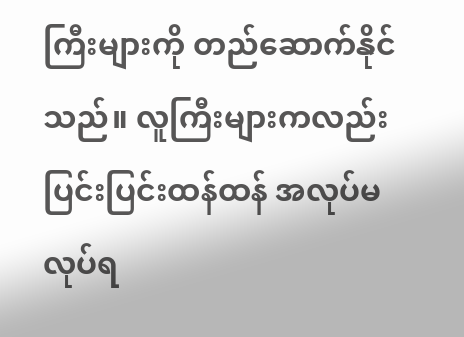ကြီးများကို တည်ဆောက်နိုင်သည်။ လူကြီးများကလည်း ပြင်းပြင်းထန်ထန် အလုပ်မလုပ်ရ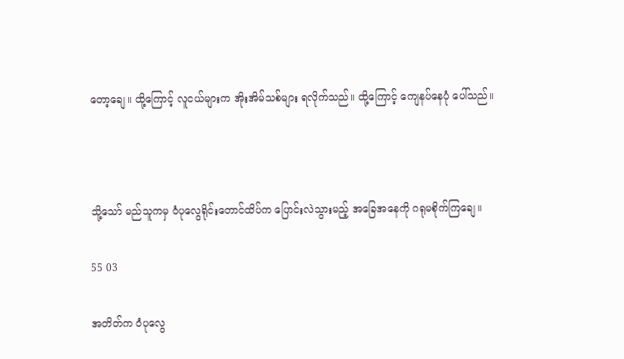တော့ချေ။ ထို့ကြောင့် လူငယ်များက အိုးအိမ်သစ်များ ရလိုက်သည်။ ထို့ကြောင့် ကျေနပ်နေပုံ ပေါ်သည်။



သို့သော် မည်သူကမှ ဝံပုလွေရိုင်းတောင်ထိပ်က ပြောင်းလဲသွားမည့် အခြေအနေကို ဂရုမစိုက်ကြချေ။

55 03

အတိတ်က ဝံပုလွေ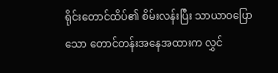ရိုင်းတောင်ထိပ်၏ စိမ်းလန်းပြီး သာယာဝပြောသော တောင်တန်းအနေအထားက လွှင်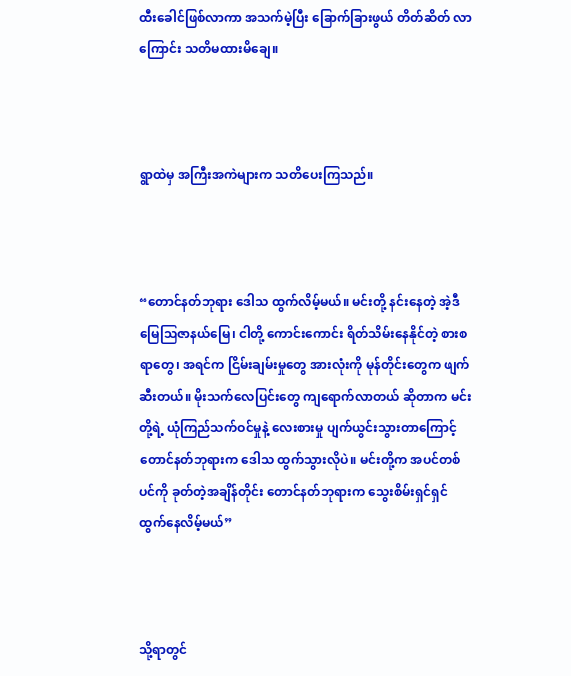ထီးခေါင်ဖြစ်လာကာ အသက်မဲ့ပြီး ခြောက်ခြားဖွယ် တိတ်ဆိတ် လာကြောင်း သတိမထားမိချေ။



ရွာထဲမှ အကြီးအကဲများက သတိပေးကြသည်။



“တောင်နတ်ဘုရား ဒေါသ ထွက်လိမ့်မယ်။ မင်းတို့ နင်းနေတဲ့ အဲ့ဒီမြေဩဇာနယ်မြေ၊ ငါတို့ ကောင်းကောင်း ရိတ်သိမ်းနေနိုင်တဲ့ စားစရာတွေ၊ အရင်က ငြိမ်းချမ်းမှုတွေ အားလုံးကို မုန်တိုင်းတွေက ဖျက်ဆီးတယ်။ မိုးသက်လေပြင်းတွေ ကျရောက်လာတယ် ဆိုတာက မင်းတို့ရဲ့ ယုံကြည်သက်ဝင်မှုနဲ့ လေးစားမှု ပျက်ယွင်းသွားတာကြောင့် တောင်နတ်ဘုရားက ဒေါသ ထွက်သွားလိုပဲ။ မင်းတို့က အပင်တစ်ပင်ကို ခုတ်တဲ့အချိန်တိုင်း တောင်နတ်ဘုရားက သွေးစိမ်းရှင်ရှင် ထွက်နေလိမ့်မယ်”



သို့ရာတွင်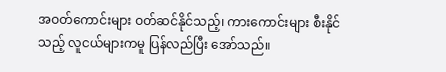အဝတ်ကောင်းများ ဝတ်ဆင်နိုင်သည့်၊ ကားကောင်းများ စီးနိုင်သည့် လူငယ်များကမူ ပြန်လည်ပြီး အော်သည်။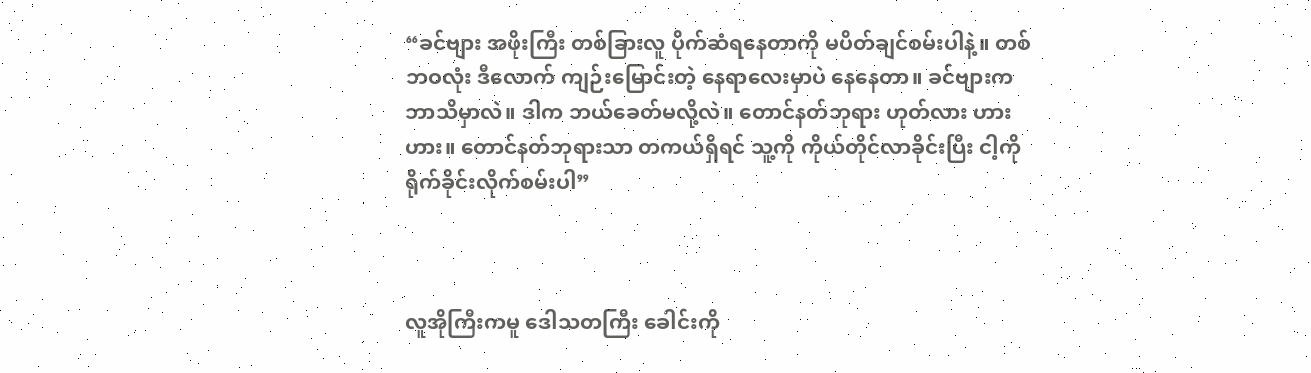“ခင်ဗျား အဖိုးကြီး တစ်ခြားလူ ပိုက်ဆံရနေတာကို မပိတ်ချင်စမ်းပါနဲ့။ တစ်ဘဝလုံး ဒီလောက် ကျဉ်းမြောင်းတဲ့ နေရာလေးမှာပဲ နေနေတာ။ ခင်ဗျားက ဘာသိမှာလဲ။ ဒါက ဘယ်ခေတ်မလို့လဲ။ တောင်နတ်ဘုရား ဟုတ်လား ဟား ဟား။ တောင်နတ်ဘုရားသာ တကယ်ရှိရင် သူ့ကို ကိုယ်တိုင်လာခိုင်းပြီး ငါ့ကို ရိုက်ခိုင်းလိုက်စမ်းပါ”



လူအိုကြီးကမူ ဒေါသတကြီး ခေါင်းကို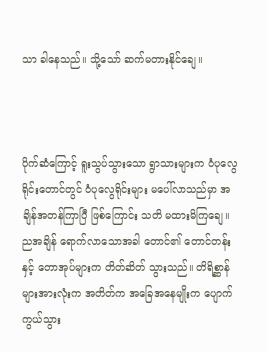သာ ခါနေသည်။ သို့သော် ဆက်မတားနိုင်ချေ။



ပိုက်ဆံကြောင့် ရူးသွပ်သွားသော ရွာသားများက ဝံပုလွေရိုင်းတောင်တွင် ဝံပုလွေရိုင်းများ မပေါ်လာသည်မှာ အချိန်အတန်ကြာပြီ ဖြစ်ကြောင်း သတိ မထားမိကြချေ။ ညအချိန် ရောက်လာသောအခါ တောင်၏ တောင်တန်းနှင့် တောအုပ်များက တိတ်ဆိတ် သွားသည်။ တိရိစ္ဆာန်များအားလုံးက အတိတ်က အခြေအနေမျိုးက ပျောက်ကွယ်သွား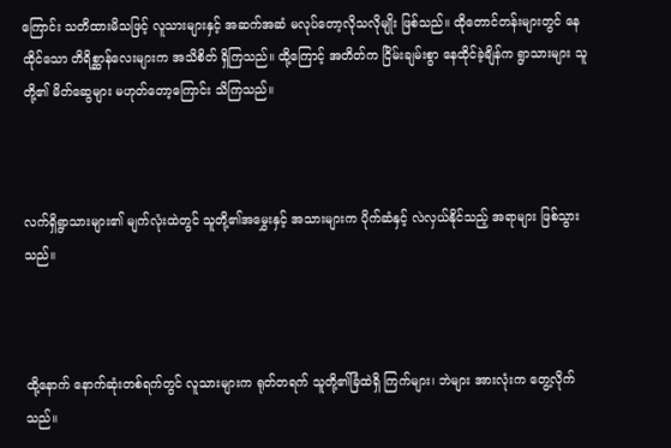ကြောင်း သတိထားမိသဖြင့် လူသားများနှင့် အဆက်အဆံ မလုပ်တော့လိုသလိုမျိုး ဖြစ်သည်။ ထိုတောင်တန်းများတွင် နေထိုင်သော တိရိစ္ဆာန်လေးများက အသိစိတ် ရှိကြသည်။ ထို့ကြောင့် အတိတ်က ငြိမ်းချမ်းစွာ နေထိုင်ခဲ့ချိန်က ရွာသားများ သူတို့၏ မိတ်ဆွေများ မဟုတ်တော့ကြောင်း သိကြသည်။



လက်ရှိရွာသားများ၏ မျက်လုံးထဲတွင် သူတို့၏အမွှေးနှင့် အသားများက ပိုက်ဆံနှင့် လဲလှယ်နိုင်သည့် အရာများ ဖြစ်သွားသည်။



ထို့နောက် နောက်ဆုံးတစ်ရက်တွင် လူသားများက ရုတ်တရက် သူတို့၏ခြံထဲရှိ ကြက်များ၊ ဘဲများ အားလုံးက တွေ့လိုက်သည်။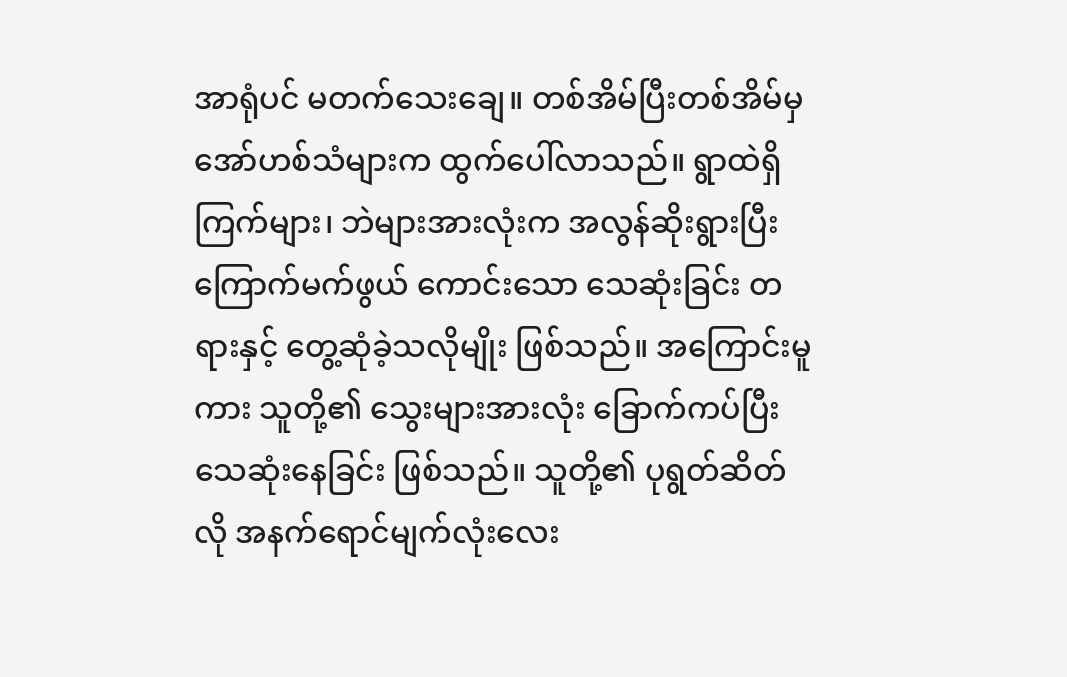အာရုံပင် မတက်သေးချေ။ တစ်အိမ်ပြီးတစ်အိမ်မှ အော်ဟစ်သံများက ထွက်ပေါ်လာသည်။ ရွာထဲရှိ ကြက်များ၊ ဘဲများအားလုံးက အလွန်ဆိုးရွားပြီး ကြောက်မက်ဖွယ် ကောင်းသော သေဆုံးခြင်း တရားနှင့် တွေ့ဆုံခဲ့သလိုမျိုး ဖြစ်သည်။ အကြောင်းမူကား သူတို့၏ သွေးများအားလုံး ခြောက်ကပ်ပြီး သေဆုံးနေခြင်း ဖြစ်သည်။ သူတို့၏ ပုရွတ်ဆိတ်လို အနက်ရောင်မျက်လုံးလေး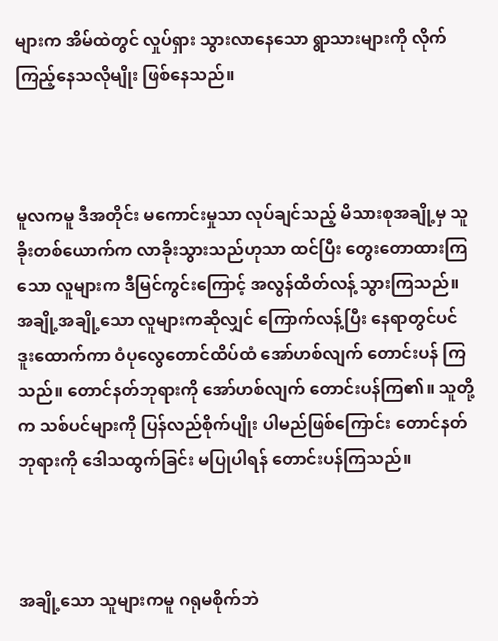များက အိမ်ထဲတွင် လှုပ်ရှား သွားလာနေသော ရွာသားများကို လိုက်ကြည့်နေသလိုမျိုး ဖြစ်နေသည်။



မူလကမူ ဒီအတိုင်း မကောင်းမှုသာ လုပ်ချင်သည့် မိသားစုအချို့မှ သူခိုးတစ်ယောက်က လာခိုးသွားသည်ဟုသာ ထင်ပြီး တွေးတောထားကြသော လူများက ဒီမြင်ကွင်းကြောင့် အလွန်ထိတ်လန့် သွားကြသည်။ အချို့အချို့သော လူများကဆိုလျှင် ကြောက်လန့်ပြီး နေရာတွင်ပင် ဒူးထောက်ကာ ဝံပုလွေတောင်ထိပ်ထံ အော်ဟစ်လျက်‌ တောင်းပန် ကြသည်။ တောင်နတ်ဘုရားကို အော်ဟစ်လျက် တောင်းပန်ကြ၏။ သူတို့က သစ်ပင်များကို ပြန်လည်စိုက်ပျိုး ပါမည်ဖြစ်ကြောင်း တောင်နတ်ဘုရားကို ဒေါသထွက်ခြင်း မပြုပါရန် တောင်းပန်ကြသည်။



အချို့သော သူများကမူ ဂရုမစိုက်ဘဲ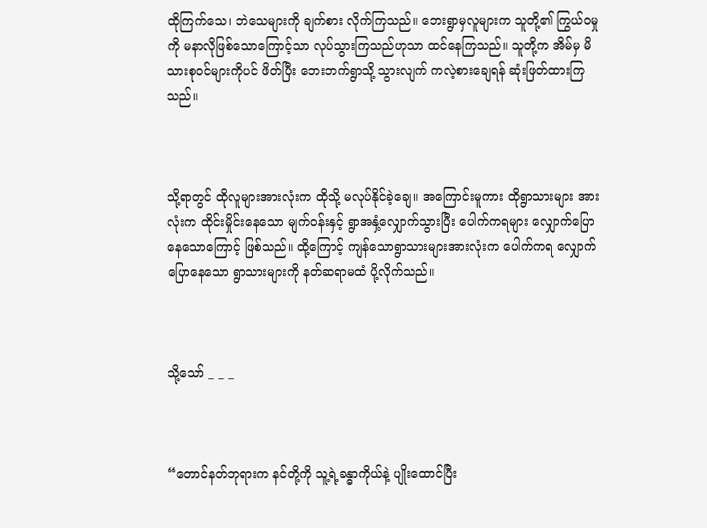ထိုကြက်သေ၊ ဘဲသေများကို ချက်စား လိုက်ကြသည်။ ဘေးရွာမှလူများက သူတို့၏ ကြွယ်ဝမှုကို မနာလိုဖြစ်သောကြောင့်သာ လုပ်သွားကြသည်ဟုသာ ထင်နေကြသည်။ သူတို့က အိမ်မှ မိသားစုဝင်များကိုပင် ဖိတ်ပြီး ဘေးဘက်ရွာသို့ သွားလျက် ကလဲ့စားချေရန် ဆုံးဖြတ်ထားကြသည်။



သို့ရာတွင် ထိုလူများအားလုံးက ထိုသို့ မလုပ်နိုင်ခဲ့ချေ။ အကြောင်းမူကား ထိုရွာသားများ အားလုံးက ထိုင်းမှိုင်းနေသော မျက်ဝန်းနှင့် ရွာအနှံ့လျှောက်သွားပြီး ပေါက်ကရများ လျှောက်ပြော နေသောကြောင့် ဖြစ်သည်။ ထို့ကြောင့် ကျန်သောရွာသားများအားလုံးက ပေါက်ကရ လျှောက်ပြောနေသော ရွာသားများကို နတ်ဆရာမထံ ပို့လိုက်သည်။



သို့သော် _ _ _



“တောင်နတ်ဘုရားက နင်တို့ကို သူ့ရဲ့ခန္ဓာကိုယ်နဲ့ ပျိုးထောင်ပြီး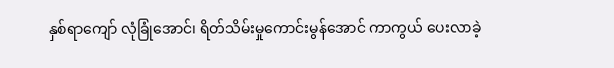နှစ်ရာကျော် လုံခြုံအောင်၊ ရိတ်သိမ်းမှုကောင်းမွန်အောင် ကာကွယ် ပေးလာခဲ့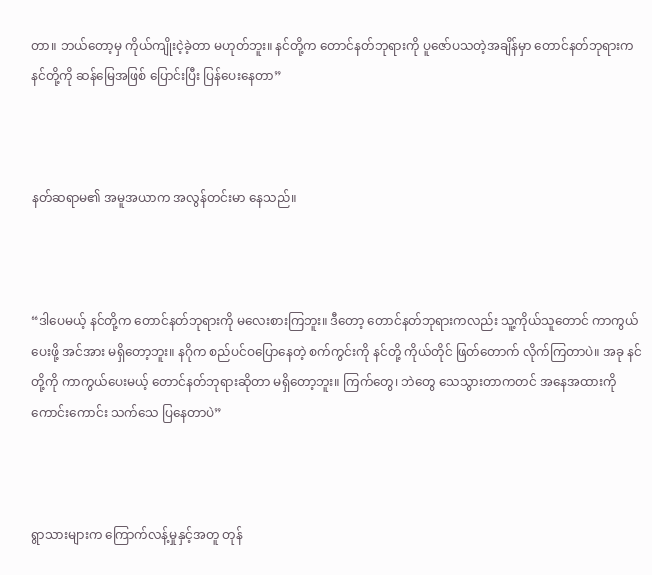တာ။ ဘယ်တော့မှ ကိုယ်ကျိုးငဲ့ခဲ့တာ မဟုတ်ဘူး။ နင်တို့က တောင်နတ်ဘုရားကို ပူဇော်ပသတဲ့အချိန်မှာ တောင်နတ်ဘုရားက နင်တို့ကို ဆန်မြေအဖြစ်‌ ပြောင်းပြီး ပြန်ပေးနေတာ”



နတ်ဆရာမ၏ အမူအယာက အလွန်တင်းမာ နေသည်။



“ဒါပေမယ့် နင်တို့က တောင်နတ်ဘုရားကို မလေးစားကြဘူး။ ဒီတော့ တောင်နတ်ဘုရားကလည်း သူ့ကိုယ်သူတောင် ကာကွယ်ပေးဖို့ အင်အား မရှိတော့ဘူး။ နဂိုက စည်ပင်ဝပြောနေတဲ့ စက်ကွင်းကို နင်တို့ ကိုယ်တိုင် ဖြတ်တောက် လိုက်ကြတာပဲ။ အခု နင်တို့ကို ကာကွယ်ပေးမယ့် တောင်နတ်ဘုရားဆိုတာ မရှိတော့ဘူး။ ကြက်တွေ၊ ဘဲတွေ သေသွားတာကတင် အနေအထားကို ကောင်းကောင်း သက်သေ ပြနေတာပဲ”



ရွာသားများက ကြောက်လန့်မှုနှင့်အတူ တုန်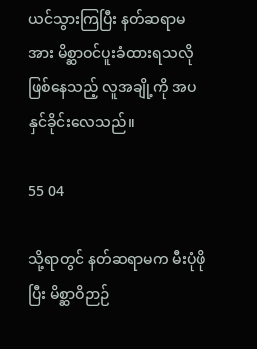ယင်သွားကြပြီး နတ်ဆရာမအား မိစ္ဆာဝင်ပူးခံထားရသလို ဖြစ်နေသည့် လူအချို့ကို အပနှင်ခိုင်းလေသည်။

55 04

သို့ရာတွင် နတ်ဆရာမက မီးပုံဖိုပြီး မိစ္ဆာဝိဉာဉ်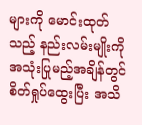များကို မောင်းထုတ်သည့် နည်းလမ်းမျိုးကို အသုံးပြုမည့်အချိန်တွင် စိတ်ရှုပ်ထွေးပြီး အသိ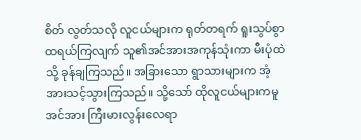စိတ် လွတ်သလို လူငယ်များက ရုတ်တရက် ရူးသွပ်စွာ ထရယ်ကြလျက် သူ၏အင်အားအကုန်သုံးကာ မီးပုံထဲသို့ ခုန်ချကြသည်။ အခြားသော ရွာသားများက အံ့အားသင့်သွားကြသည်။ သို့သော် ထိုလူငယ်များကမူ အင်အား ကြီးမားလွန်းလေရာ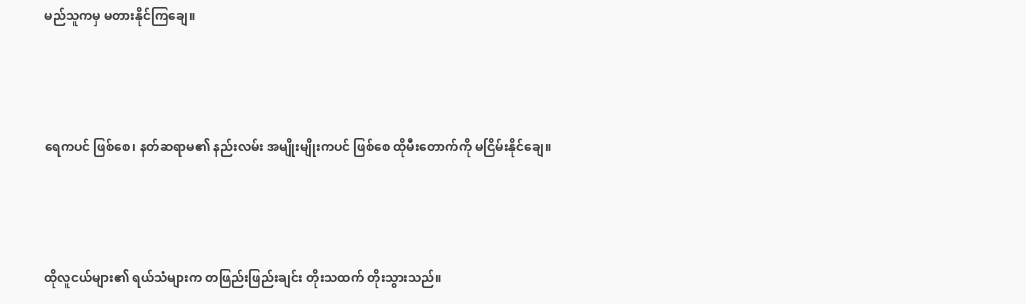မည်သူကမှ မတားနိုင်ကြချေ။



ရေကပင် ဖြစ်စေ၊ နတ်ဆရာမ၏ နည်းလမ်း အမျိုးမျိုးကပင် ဖြစ်စေ ထိုမီးတောက်ကို မငြိမ်းနိုင်ချေ။



ထိုလူငယ်များ၏ ရယ်သံများက တဖြည်းဖြည်းချင်း တိုးသထက် တိုးသွားသည်။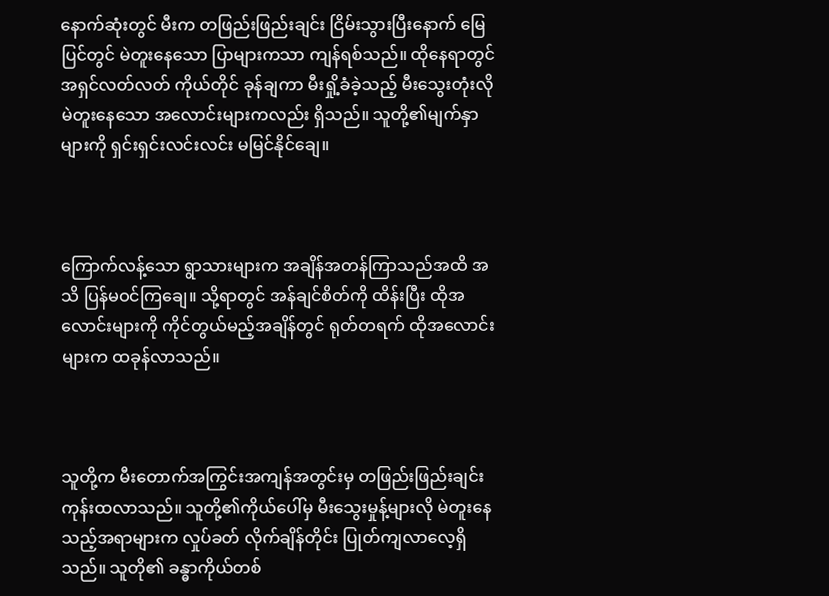နောက်ဆုံးတွင် မီးက တဖြည်းဖြည်းချင်း ငြိမ်းသွားပြီးနောက် မြေပြင်တွင် မဲတူးနေသော ပြာများကသာ ကျန်ရစ်သည်။ ထိုနေရာတွင် အရှင်လတ်လတ် ကိုယ်တိုင် ခုန်ချကာ မီးရှို့ခံခဲ့သည့် မီးသွေးတုံးလို မဲတူးနေသော အလောင်းများကလည်း ရှိသည်။ သူတို့၏မျက်နှာများကို ရှင်းရှင်းလင်းလင်း မမြင်နိုင်ချေ။



ကြောက်လန့်သော ရွာသားများက အချိန်အတန်ကြာသည်အထိ အသိ ပြန်မဝင်ကြချေ။ သို့ရာတွင် အန်ချင်စိတ်ကို ထိန်းပြီး ထိုအလောင်းများကို ကိုင်တွယ်မည့်အချိန်တွင် ရုတ်တရက် ထိုအလောင်းများက ထခုန်လာသည်။



သူတို့က မီးတောက်အကြွင်းအကျန်အတွင်းမှ တဖြည်းဖြည်းချင်း ကုန်းထလာသည်။ သူတို့၏ကိုယ်ပေါ်မှ မီးသွေးမှုန့်များလို မဲတူးနေသည့်အရာများက လှုပ်ခတ် လိုက်ချိန်တိုင်း ပြုတ်ကျလာလေ့ရှိသည်။ သူတို၏ ခန္ဓာကိုယ်တစ်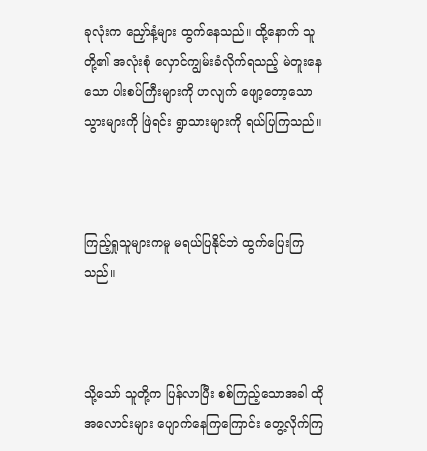ခုလုံးက ညှော်နံ့များ ထွက်နေသည်။ ထို့နောက် သူတို့၏ အလုံးစုံ လှောင်ကျွမ်းခံလိုက်ရသည့် မဲတူးနေသော ပါးစပ်ကြီးများကို ဟလျက် ဖျော့တော့သော သွားများကို ဖြဲရင်း ရွာသားများကို ရယ်ပြကြသည်။



ကြည့်ရှုသူများကမူ မရယ်ပြနိုင်ဘဲ ထွက်ပြေးကြသည်။



သို့သော် သူတို့က ပြန်လာပြီး စစ်ကြည့်သောအခါ ထိုအလောင်းများ ပျောက်နေကြကြောင်း တွေ့လိုက်ကြ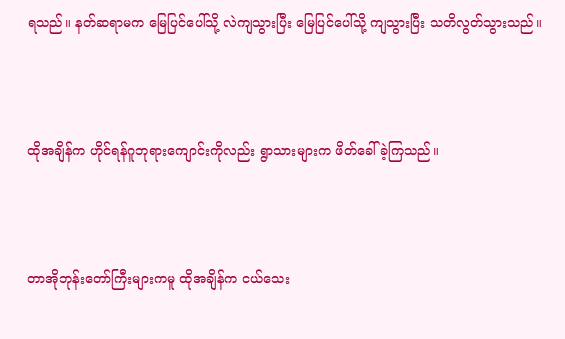ရသည်။ နတ်ဆရာမက မြေပြင်ပေါ်သို့ လဲကျသွားပြီး မြေပြင်ပေါ်သို့ ကျသွားပြီး သတိလွတ်သွားသည်။



ထိုအချိန်က ဟိုင်ရန်ဂူဘုရားကျောင်းကိုလည်း ရွာသားများက ဖိတ်ခေါ်ခဲ့ကြသည်။



တာအိုဘုန်းတော်ကြီးများကမူ ထိုအချိန်က ငယ်သေး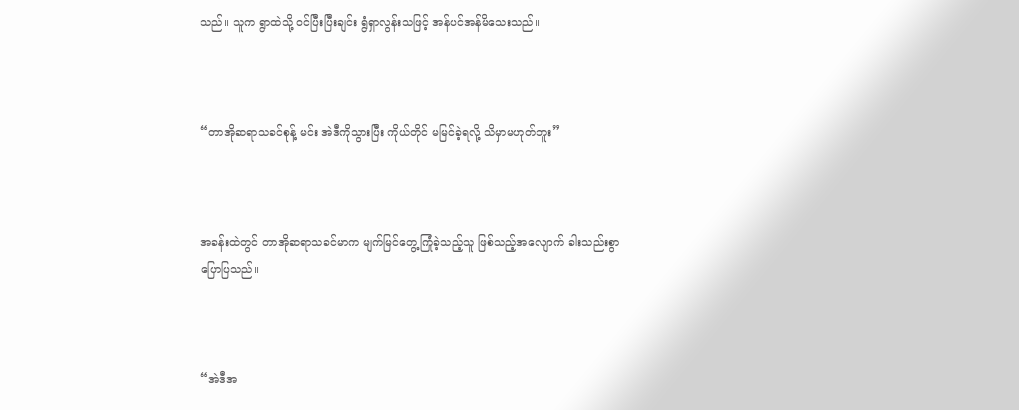သည်။ သူက ရွာထဲသို့ ဝင်ပြီးပြီးချင်း ရွံရှာလွန်းသဖြင့် အန်ပင်အန်မိသေးသည်။



“တာအိုဆရာသခင်စုန့် မင်း အဲဒီကိုသွားပြီး ကိုယ်တိုင် မမြင်ခဲ့ရလို့ သိမှာမဟုတ်ဘူး”



အခန်းထဲတွင် တာအိုဆရာသခင်မာက မျက်မြင်တွေ့ကြုံခဲ့သည့်သူ ဖြစ်သည့်အလျောက် ခါးသည်းစွာ ပြောပြသည်။



“အဲဒီအ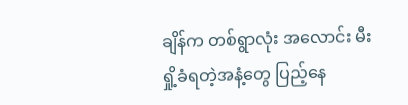ချိန်က တစ်ရွာလုံး အလောင်း မီးရှို့ခံရတဲ့အနံ့တွေ ပြည့်နေ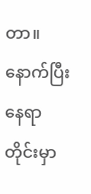တာ။ နောက်ပြီး နေရာတိုင်းမှာ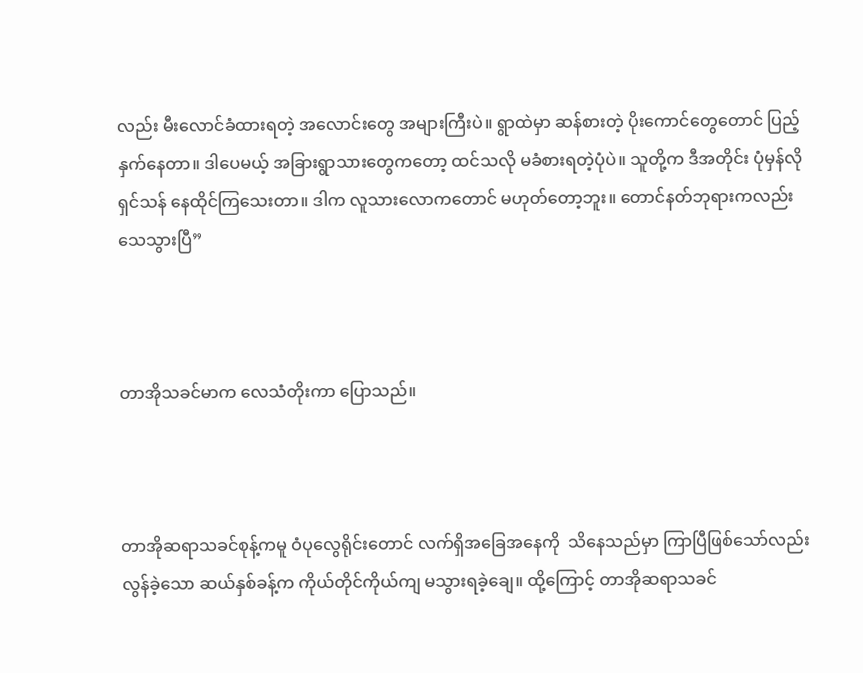လည်း မီးလောင်ခံထားရတဲ့ အလောင်းတွေ အများကြီးပဲ။ ရွာထဲမှာ ဆန်စားတဲ့ ပိုးကောင်တွေတောင် ပြည့်နှက်နေတာ။ ဒါပေမယ့် အခြားရွာသားတွေကတော့ ထင်သလို မခံစားရတဲ့ပုံပဲ။ သူတို့က ဒီအတိုင်း ပုံမှန်လို ရှင်သန် နေထိုင်ကြသေးတာ။ ဒါက လူသားလောကတောင် မဟုတ်တော့ဘူး။ တောင်နတ်ဘုရားကလည်း သေသွားပြီ”



တာအိုသခင်မာက လေသံတိုးကာ ပြောသည်။



တာအိုဆရာသခင်စုန့်ကမူ ဝံပုလွေရိုင်းတောင် လက်ရှိအခြေအနေကို  သိနေသည်မှာ ကြာပြီဖြစ်သော်လည်း လွန်ခဲ့သော ဆယ်နှစ်ခန့်က ကိုယ်တိုင်ကိုယ်ကျ မသွားရခဲ့ချေ။ ထို့ကြောင့် တာအိုဆရာသခင်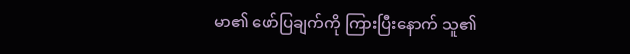မာ၏ ဖော်ပြချက်ကို ကြားပြီးနောက် သူ၏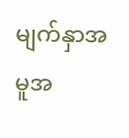မျက်နှာအမူအ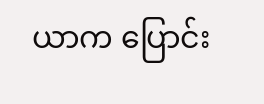ယာက ပြောင်း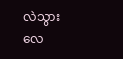လဲသွားလေ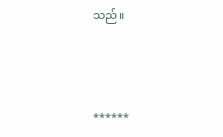သည်။



******